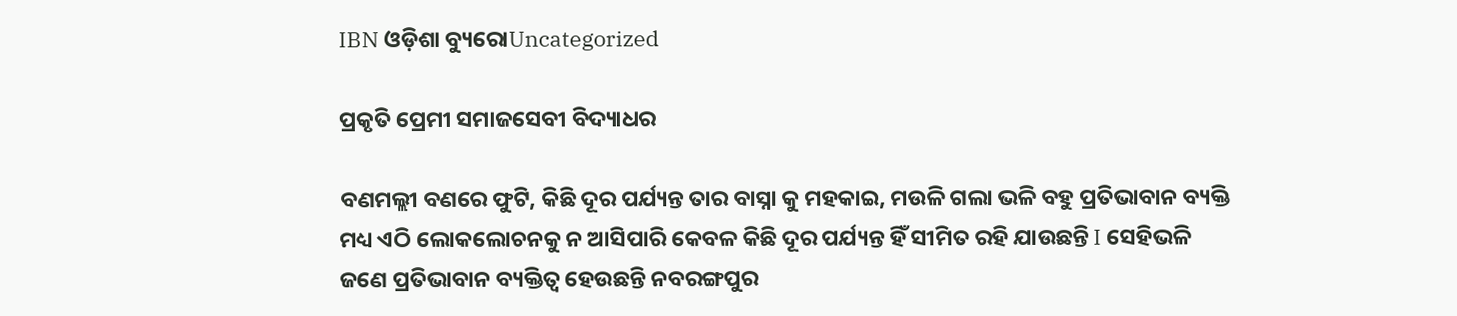IBN ଓଡ଼ିଶା ବ୍ୟୁରୋUncategorized

ପ୍ରକୃତି ପ୍ରେମୀ ସମାଜସେବୀ ବିଦ୍ୟାଧର

ବଣମଲ୍ଲୀ ବଣରେ ଫୁଟି, କିଛି ଦୂର ପର୍ଯ୍ୟନ୍ତ ତାର ବାସ୍ନା କୁ ମହକାଇ, ମଉଳି ଗଲା ଭଳି ବହୁ ପ୍ରତିଭାବାନ ବ୍ୟକ୍ତି ମଧ୍ୟ ଏଠି ଲୋକଲୋଚନକୁ ନ ଆସିପାରି କେବଳ କିଛି ଦୂର ପର୍ଯ୍ୟନ୍ତ ହିଁ ସୀମିତ ରହି ଯାଉଛନ୍ତି I ସେହିଭଳି ଜଣେ ପ୍ରତିଭାବାନ ବ୍ୟକ୍ତିତ୍ୱ ହେଉଛନ୍ତି ନବରଙ୍ଗପୁର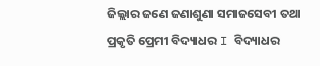ଜିଲ୍ଲାର ଜଣେ ଜଣାଶୁଣା ସମାଜସେବୀ ତଥା ପ୍ରକୃତି ପ୍ରେମୀ ବିଦ୍ୟାଧର I ବିଦ୍ୟାଧର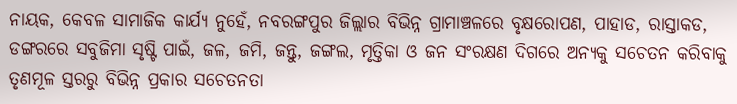ନାୟକ, କେବଳ ସାମାଜିକ କାର୍ଯ୍ୟ ନୁହେଁ, ନବରଙ୍ଗପୁର ଜିଲ୍ଲାର ବିଭିନ୍ନ ଗ୍ରାମାଞ୍ଚଳରେ ବୃକ୍ଷରୋପଣ, ପାହାଡ, ରାସ୍ତାକଡ, ଡଙ୍ଗରରେ ସବୁଜିମା ସୃଷ୍ଟି ପାଇଁ, ଜଳ, ଜମି, ଜନ୍ତୁ, ଜଙ୍ଗଲ, ମୃତ୍ତିକା ଓ ଜନ ସଂରକ୍ଷଣ ଦିଗରେ ଅନ୍ୟକୁ ସଚେତନ କରିବାକୁ ତୃଣମୂଳ ସ୍ତରରୁ ବିଭିନ୍ନ ପ୍ରକାର ସଚେତନତା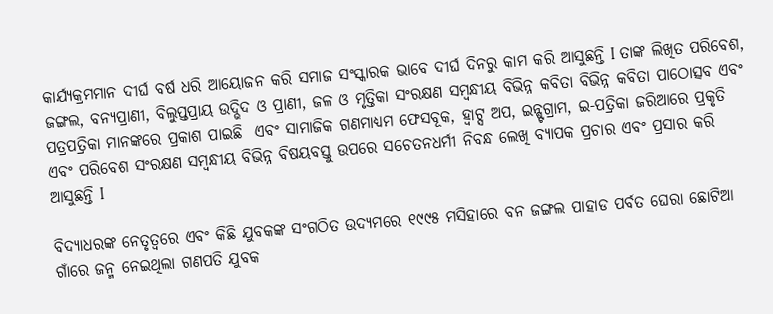କାର୍ଯ୍ୟକ୍ରମମାନ ଦୀର୍ଘ ବର୍ଷ ଧରି ଆୟୋଜନ କରି ସମାଜ ସଂସ୍କାରକ ଭାବେ ଦୀର୍ଘ ଦିନରୁ କାମ କରି ଆସୁଛନ୍ତି I ତାଙ୍କ ଲିଖିତ ପରିବେଶ, ଜଙ୍ଗଲ, ବନ୍ୟପ୍ରାଣୀ, ବିଲୁପ୍ତପ୍ରାୟ ଉଦ୍ଭିଦ ଓ ପ୍ରାଣୀ, ଜଳ ଓ ମୃତ୍ତିକା ସଂରକ୍ଷଣ ସମ୍ବନ୍ଧୀୟ ବିଭିନ୍ନ କବିତା ବିଭିନ୍ନ କବିତା ପାଠୋତ୍ସବ ଏବଂ ପତ୍ରପତ୍ରିକା ମାନଙ୍କରେ ପ୍ରକାଶ ପାଇଛି  ଏବଂ ସାମାଜିକ ଗଣମାଧ୍ୟମ ଫେସବୂକ, ହ୍ୱାଟ୍ସ ଅପ, ଇନ୍ଷ୍ଟଗ୍ରାମ, ଇ-ପତ୍ରିକା ଜରିଆରେ ପ୍ରକୃତି ଏବଂ ପରିବେଶ ସଂରକ୍ଷଣ ସମ୍ବନ୍ଧୀୟ ବିଭିନ୍ନ ବିଷୟବସ୍ତୁ ଉପରେ ସଚେତନଧର୍ମୀ ନିବନ୍ଧ ଲେଖି ବ୍ୟାପକ ପ୍ରଚାର ଏବଂ ପ୍ରସାର କରି ଆସୁଛନ୍ତି I

ବିଦ୍ୟାଧରଙ୍କ ନେତୃତ୍ୱରେ ଏବଂ କିଛି ଯୁବକଙ୍କ ସଂଗଠିତ ଉଦ୍ୟମରେ ୧୯୯୫ ମସିହାରେ ବନ ଜଙ୍ଗଲ ପାହାଡ ପର୍ବତ ଘେରା ଛୋଟିଆ ଗାଁରେ ଜନ୍ମ ନେଇଥିଲା ଗଣପତି ଯୁବକ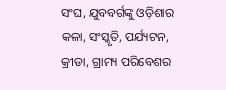ସଂଘ, ଯୁବବର୍ଗଙ୍କୁ ଓଡ଼ିଶାର କଳା, ସଂସ୍କୃତି, ପର୍ଯ୍ୟଟନ, କ୍ରୀଡା, ଗ୍ରାମ୍ୟ ପରିବେଶର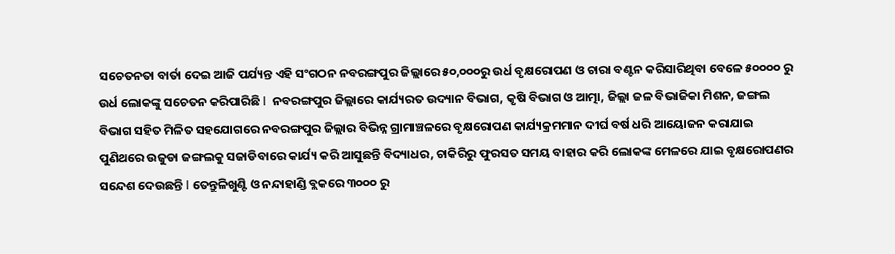ସଚେତନତା ବାର୍ତା ଦେଇ ଆଜି ପର୍ଯ୍ୟନ୍ତ ଏହି ସଂଗଠନ ନବରଙ୍ଗପୁର ଜିଲ୍ଲାରେ ୫୦,୦୦୦ରୁ ଉର୍ଧ ବୃକ୍ଷରୋପଣ ଓ ଚାରା ବଣ୍ଟନ କରିସାରିଥିବା ବେଳେ ୫୦୦୦୦ ରୁ ଉର୍ଧ ଲୋକଙ୍କୁ ସଚେତନ କରିପାରିଛି I  ନବରଙ୍ଗପୁର ଜିଲ୍ଲାରେ କାର୍ଯ୍ୟରତ ଉଦ୍ୟାନ ବିଭାଗ, କୃଷି ବିଭାଗ ଓ ଆତ୍ମା, ଜିଲ୍ଲା ଜଳ ବିଭାଜିକା ମିଶନ, ଜଙ୍ଗଲ ବିଭାଗ ସହିତ ମିଳିତ ସହଯୋଗରେ ନବରଙ୍ଗପୁର ଜିଲ୍ଲାର ବିଭିନ୍ନ ଗ୍ରାମାଞ୍ଚଳରେ ବୃକ୍ଷରୋପଣ କାର୍ଯ୍ୟକ୍ରମମାନ ଦୀର୍ଘ ବର୍ଷ ଧରି ଆୟୋଜନ କରାଯାଇ ପୁଣିଥରେ ଉଜୁଡା ଜଙ୍ଗଲକୁ ସଜାଡିବାରେ କାର୍ଯ୍ୟ କରି ଆସୁଛନ୍ତି ବିଦ୍ୟାଧର, ଚାକିରିରୁ ଫୁରସତ ସମୟ ବାହାର କରି ଲୋକଙ୍କ ମେଳରେ ଯାଇ ବୃକ୍ଷରୋପଣର ସନ୍ଦେଶ ଦେଉଛନ୍ତି I ତେନ୍ତୁଳିଖୁଣ୍ଟି ଓ ନନ୍ଦାହାଣ୍ଡି ବ୍ଲକରେ ୩୦୦୦ ରୁ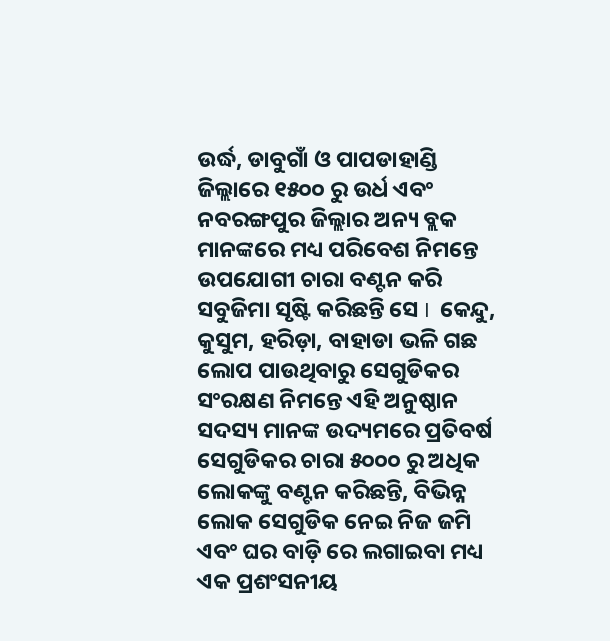ଉର୍ଦ୍ଧ, ଡାବୁଗାଁ ଓ ପାପଡାହାଣ୍ଡି ଜିଲ୍ଲାରେ ୧୫୦୦ ରୁ ଉର୍ଧ ଏବଂ ନବରଙ୍ଗପୁର ଜିଲ୍ଲାର ଅନ୍ୟ ବ୍ଲକ ମାନଙ୍କରେ ମଧ୍ୟ ପରିବେଶ ନିମନ୍ତେ ଉପଯୋଗୀ ଚାରା ବଣ୍ଟନ କରି ସବୁଜିମା ସୃଷ୍ଟି କରିଛନ୍ତି ସେ I  କେନ୍ଦୁ, କୁସୁମ, ହରିଡ଼ା, ବାହାଡା ଭଳି ଗଛ ଲୋପ ପାଉଥିବାରୁ ସେଗୁଡିକର ସଂରକ୍ଷଣ ନିମନ୍ତେ ଏହି ଅନୁଷ୍ଠାନ ସଦସ୍ୟ ମାନଙ୍କ ଉଦ୍ୟମରେ ପ୍ରତିବର୍ଷ ସେଗୁଡିକର ଚାରା ୫୦୦୦ ରୁ ଅଧିକ ଲୋକଙ୍କୁ ବଣ୍ଟନ କରିଛନ୍ତି, ବିଭିନ୍ନ ଲୋକ ସେଗୁଡିକ ନେଇ ନିଜ ଜମି ଏବଂ ଘର ବାଡ଼ି ରେ ଲଗାଇବା ମଧ୍ୟ ଏକ ପ୍ରଶଂସନୀୟ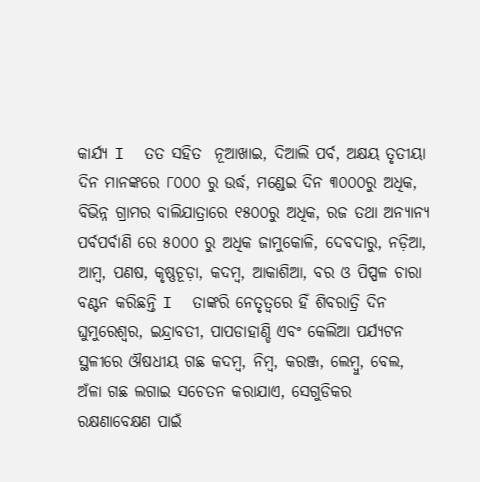କାର୍ଯ୍ୟ I  ତତ ସହିତ  ନୂଆଖାଇ, ଦିଆଲି ପର୍ବ, ଅକ୍ଷୟ ତୃତୀୟା ଦିନ ମାନଙ୍କରେ ୮୦୦୦ ରୁ ଉର୍ଦ୍ଧ, ମଣ୍ଡେଇ ଦିନ ୩୦୦୦ରୁ ଅଧିକ, ବିଭିନ୍ନ ଗ୍ରାମର ବାଲିଯାତ୍ରାରେ ୧୫୦୦ରୁ ଅଧିକ, ରଜ ତଥା ଅନ୍ୟାନ୍ୟ ପର୍ବପର୍ବାଣି ରେ ୫୦୦୦ ରୁ ଅଧିକ ଜାମୁକୋଳି, ଦେବଦାରୁ, ନଡ଼ିଆ, ଆମ୍ବ, ପଣଷ, କୃଷ୍ଣଚୂଡ଼ା, କଦମ୍ବ, ଆକାଶିଆ, ବର ଓ ପିପ୍ପଳ ଚାରା ବଣ୍ଟନ କରିଛନ୍ତି I  ତାଙ୍କରି ନେତୃତ୍ୱରେ ହିଁ ଶିବରାତ୍ରି ଦିନ ଘୁମୁରେଶ୍ୱର, ଇନ୍ଦ୍ରାବତୀ, ପାପଡାହାଣ୍ଡି ଏବଂ କେଲିଆ ପର୍ଯ୍ୟଟନ ସ୍ଥଳୀରେ ଔଷଧୀୟ ଗଛ କଦମ୍ବ, ନିମ୍ବ, କରଞ୍ଜ, ଲେମ୍ବୁ, ବେଲ, ଅଁଳା ଗଛ ଲଗାଇ ସଚେତନ କରାଯାଏ, ସେଗୁଡିକର ରକ୍ଷଣାବେକ୍ଷଣ ପାଇଁ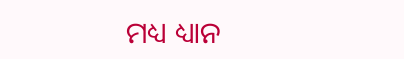ମଧ୍ୟ ଧ୍ୟାନ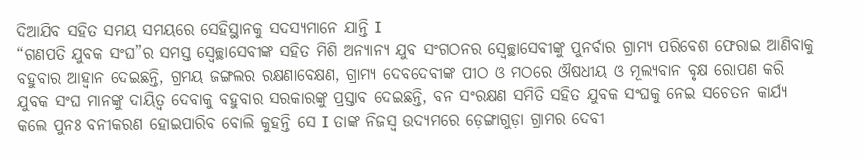ଦିଆଯିବ ସହିତ ସମୟ ସମୟରେ ସେହିସ୍ଥାନକୁ ସଦସ୍ୟମାନେ ଯାନ୍ତି I
“ଗଣପତି ଯୁବକ ସଂଘ”ର ସମସ୍ତ ସ୍ବେଚ୍ଛାସେବୀଙ୍କ ସହିତ ମିଶି ଅନ୍ୟାନ୍ୟ ଯୁବ ସଂଗଠନର ସ୍ବେଚ୍ଛାସେବୀଙ୍କୁ ପୁନର୍ବାର ଗ୍ରାମ୍ୟ ପରିବେଶ ଫେରାଇ ଆଣିବାକୁ ବହୁବାର ଆହ୍ୱାନ ଦେଇଛନ୍ତି, ଗ୍ରମୟ ଜଙ୍ଗଲର ରକ୍ଷଣାବେକ୍ଷଣ, ଗ୍ରାମ୍ୟ ଦେବଦେବୀଙ୍କ ପୀଠ ଓ ମଠରେ ଔଷଧୀୟ ଓ ମୂଲ୍ୟବାନ ବୃକ୍ଷ ରୋପଣ କରି ଯୁବକ ସଂଘ ମାନଙ୍କୁ ଦାୟିତ୍ୱ ଦେବାକୁ ବହୁବାର ସରକାରଙ୍କୁ ପ୍ରସ୍ତାବ ଦେଇଛନ୍ତି, ବନ ସଂରକ୍ଷଣ ସମିତି ସହିତ ଯୁବକ ସଂଘକୁ ନେଇ ସଚେତନ କାର୍ଯ୍ୟ କଲେ ପୁନଃ ବନୀକରଣ ହୋଇପାରିବ ବୋଲି କୁହନ୍ତି ସେ I ତାଙ୍କ ନିଜସ୍ୱ ଉଦ୍ୟମରେ ଡ଼େଙ୍ଗାଗୁଡ଼ା ଗ୍ରାମର ଦେବୀ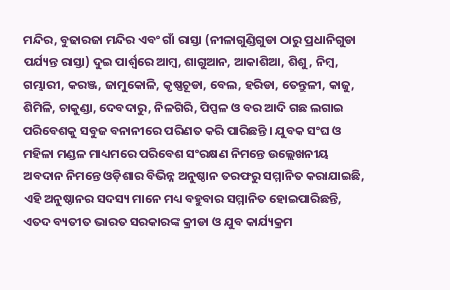ମନ୍ଦିର, ବୁଢାରଜା ମନ୍ଦିର ଏବଂ ଗାଁ ରାସ୍ତା (ନୀଳାଗୁଣ୍ଡିଗୁଡା ଠାରୁ ପ୍ରଧାନିଗୁଡା ପର୍ଯ୍ୟନ୍ତ ରାସ୍ତା) ଦୁଇ ପାର୍ଶ୍ୱରେ ଆମ୍ବ, ଶାଗୁଆନ, ଆକାଶିଆ, ଶିଶୁ, ନିମ୍ବ, ଗମ୍ଭାରୀ, କରଞ୍ଜ, ଜାମୁକୋଳି, କୃଷ୍ଣଚୂଡା, ବେଲ, ହରିଡା, ତେନ୍ତୁଳୀ, କାଜୁ, ଶିମିଳି, ଚାକୁଣ୍ଡା, ଦେବଦାରୁ, ନିଳଗିରି, ପିପ୍ପଳ ଓ ବର ଆଦି ଗଛ ଲଗାଇ ପରିବେଶକୁ ସବୁଜ ବନାନୀରେ ପରିଣତ କରି ପାରିଛନ୍ତି । ଯୁବକ ସଂଘ ଓ ମହିଳା ମଣ୍ଡଳ ମାଧ୍ୟମରେ ପରିବେଶ ସଂରକ୍ଷଣ ନିମନ୍ତେ ଉଲ୍ଲେଖନୀୟ ଅବଦାନ ନିମନ୍ତେ ଓଡ଼ିଶାର ବିଭିନ୍ନ ଅନୁଷ୍ଠାନ ତରଫରୁ ସମ୍ମାନିତ କରାଯାଇଛି, ଏହି ଅନୁଷ୍ଠାନର ସଦସ୍ୟ ମାନେ ମଧ୍ୟ ବହୁବାର ସମ୍ମାନିତ ହୋଇପାରିଛନ୍ତି, ଏତଦ ବ୍ୟତୀତ ଭାରତ ସରକାରଙ୍କ କ୍ରୀଡା ଓ ଯୁବ କାର୍ଯ୍ୟକ୍ରମ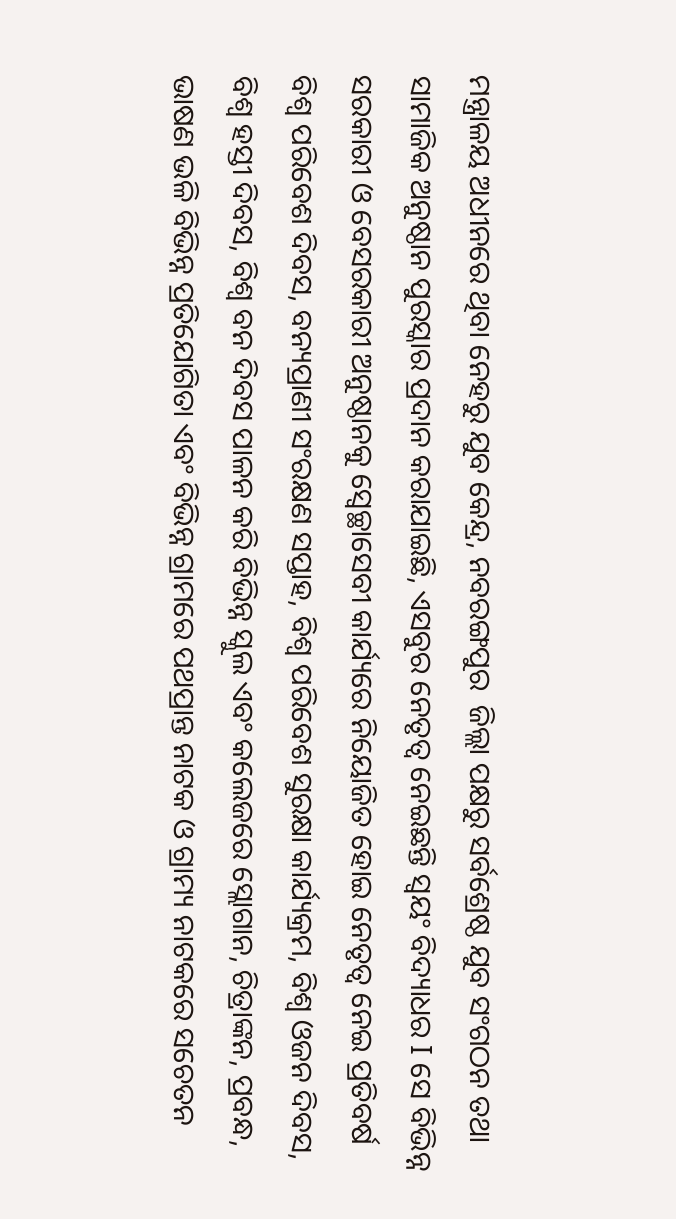ମନ୍ତ୍ରାଳୟ ଅଧୀନରେ ଥିବା ନେହରୁ ଯୁବ କେନ୍ଦ୍ର, ନବରଙ୍ଗପୁର  ଜିଲ୍ଲା ପକ୍ଷରୁ ସର୍ବଶ୍ରେଷ୍ଠ ଯୁବ ସଂଗଠନ ତଥା ସାମାଜିକ ଅନୁଷ୍ଠାନ ପୁରସ୍କାର ପ୍ରଦାନ କରାଯାଇଛି, ଏସବୁର ନେତୃତ୍ୱ ନେଇଛନ୍ତି ସ୍ୱୟଂ ବିଦ୍ୟାଧର I ସେ ବିଭିନ୍ନ ସରକାରୀ ଓ ବେସରକାରୀ ଅନୁଷ୍ଠାନକୁ ସ୍ବେଚ୍ଛାସେବୀ କାର୍ଯ୍ୟରେ ନିୟୋଜିତ ହୋଇ ନେତୃତ୍ୱ ନେଇ ପ୍ରତିବର୍ଷ ବିଶ୍ୱ ପରିବେଶ ଦିବସ, ବନ୍ୟପ୍ରାଣୀ ସଂରକ୍ଷଣ ସପ୍ତାହ, ବିଶ୍ୱ ପରିବେଶ ସୁରକ୍ଷା କାର୍ଯ୍ୟକ୍ରମ, ବିଶ୍ୱ ଓଜନ ଦିବସ, ବିଶ୍ୱ ହସ୍ତୀ ଦିବସ, ବିଶ୍ୱ ବନ ଦିବସ ପାଳନ କରି ବିଭିନ୍ନ ସ୍କୁଲ ଏବଂ କଲେଜରେ ସ୍ଲୋଗାନ, ଚିତ୍ରାଙ୍କନ, ପ୍ରବନ୍ଧ, ଭାଷଣ ଭଳି ବିଭିନ୍ନ ପ୍ରତିଯୋଗିତା ଏବଂ ବିଭିନ୍ନ ଗ୍ରାମରେ ପଥପ୍ରାନ୍ତ ନାଟକ ଓ ଗ୍ରାମ୍ୟ ନାଟକରେ ସଚେତନ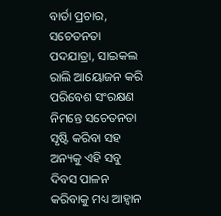ବାର୍ତା ପ୍ରଚାର, ସଚେତନତା ପଦଯାତ୍ରା, ସାଇକଲ ରାଲି ଆୟୋଜନ କରି ପରିବେଶ ସଂରକ୍ଷଣ ନିମନ୍ତେ ସଚେତନତା ସୃଷ୍ଟି କରିବା ସହ ଅନ୍ୟକୁ ଏହି ସବୁ ଦିବସ ପାଳନ କରିବାକୁ ମଧ୍ୟ ଆହ୍ୱାନ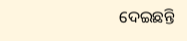ଦେଇଛନ୍ତି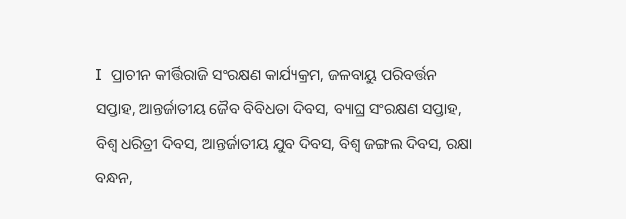I  ପ୍ରାଚୀନ କୀର୍ତ୍ତିରାଜି ସଂରକ୍ଷଣ କାର୍ଯ୍ୟକ୍ରମ, ଜଳବାୟୁ ପରିବର୍ତ୍ତନ ସପ୍ତାହ, ଆନ୍ତର୍ଜାତୀୟ ଜୈବ ବିବିଧତା ଦିବସ, ବ୍ୟାଘ୍ର ସଂରକ୍ଷଣ ସପ୍ତାହ, ବିଶ୍ଵ ଧରିତ୍ରୀ ଦିବସ, ଆନ୍ତର୍ଜାତୀୟ ଯୁବ ଦିବସ, ବିଶ୍ଵ ଜଙ୍ଗଲ ଦିବସ, ରକ୍ଷା ବନ୍ଧନ,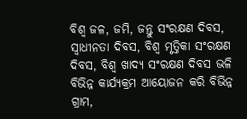ବିଶ୍ଵ ଜଳ, ଜମି, ଜନ୍ତୁ ସଂରକ୍ଷଣ ଦିବସ, ସ୍ଵାଧୀନତା ଦିବସ, ବିଶ୍ଵ ମୃତ୍ତିକା ସଂରକ୍ଷଣ ଦିବସ, ବିଶ୍ଵ ଖାଦ୍ୟ ସଂରକ୍ଷଣ ଦିବସ ଭଳି ବିଭିନ୍ନ କାର୍ଯ୍ୟକ୍ରମ ଆୟୋଜନ କରି ବିଭିନ୍ନ ଗ୍ରାମ,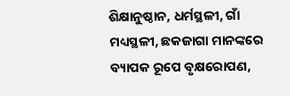ଶିକ୍ଷାନୁଷ୍ଠାନ, ଧର୍ମସ୍ଥଳୀ, ଗାଁ ମଧ୍ୟସ୍ଥଳୀ, ଛକଜାଗା ମାନଙ୍କରେ ବ୍ୟାପକ ରୂପେ ବୃକ୍ଷରୋପଣ,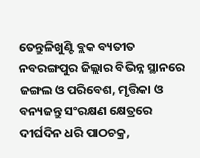ତେନ୍ତୁଳିଖୁଣ୍ଟି ବ୍ଲକ ବ୍ୟତୀତ ନବରଙ୍ଗପୁର ଜିଲ୍ଲାର ବିଭିନ୍ନ ସ୍ଥାନରେ ଜଙ୍ଗଲ ଓ ପରିବେଶ, ମୃତ୍ତିକା ଓ ବନ୍ୟଜନ୍ତୁ ସଂରକ୍ଷଣ କ୍ଷେତ୍ରରେ ଦୀର୍ଘଦିନ ଧରି ପାଠଚକ୍ର,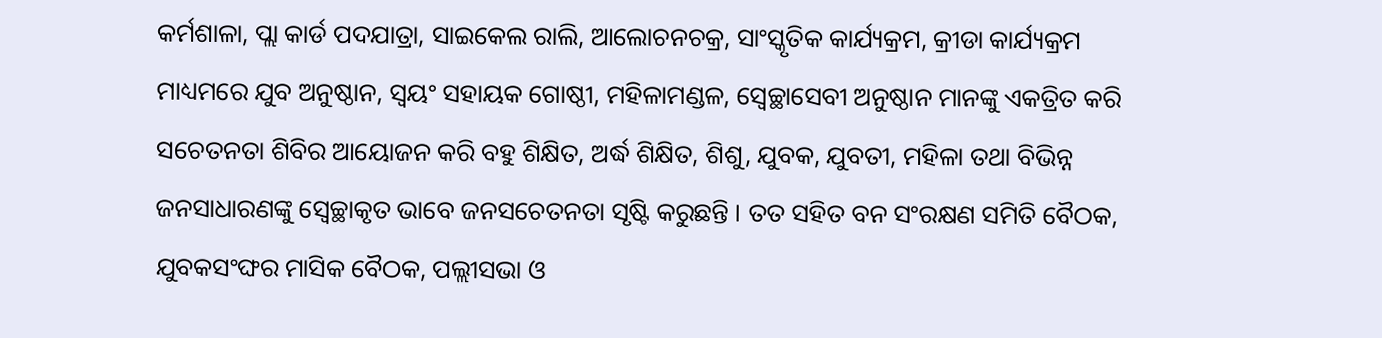କର୍ମଶାଳା, ପ୍ଲା କାର୍ଡ ପଦଯାତ୍ରା, ସାଇକେଲ ରାଲି, ଆଲୋଚନଚକ୍ର, ସାଂସ୍କୃତିକ କାର୍ଯ୍ୟକ୍ରମ, କ୍ରୀଡା କାର୍ଯ୍ୟକ୍ରମ ମାଧ୍ୟମରେ ଯୁବ ଅନୁଷ୍ଠାନ, ସ୍ଵୟଂ ସହାୟକ ଗୋଷ୍ଠୀ, ମହିଳାମଣ୍ଡଳ, ସ୍ଵେଚ୍ଛାସେବୀ ଅନୁଷ୍ଠାନ ମାନଙ୍କୁ ଏକତ୍ରିତ କରି ସଚେତନତା ଶିବିର ଆୟୋଜନ କରି ବହୁ ଶିକ୍ଷିତ, ଅର୍ଦ୍ଧ ଶିକ୍ଷିତ, ଶିଶୁ, ଯୁବକ, ଯୁବତୀ, ମହିଳା ତଥା ବିଭିନ୍ନ ଜନସାଧାରଣଙ୍କୁ ସ୍ଵେଚ୍ଛାକୃତ ଭାବେ ଜନସଚେତନତା ସୃଷ୍ଟି କରୁଛନ୍ତି । ତତ ସହିତ ବନ ସଂରକ୍ଷଣ ସମିତି ବୈଠକ, ଯୁବକସଂଙ୍ଘର ମାସିକ ବୈଠକ, ପଲ୍ଲୀସଭା ଓ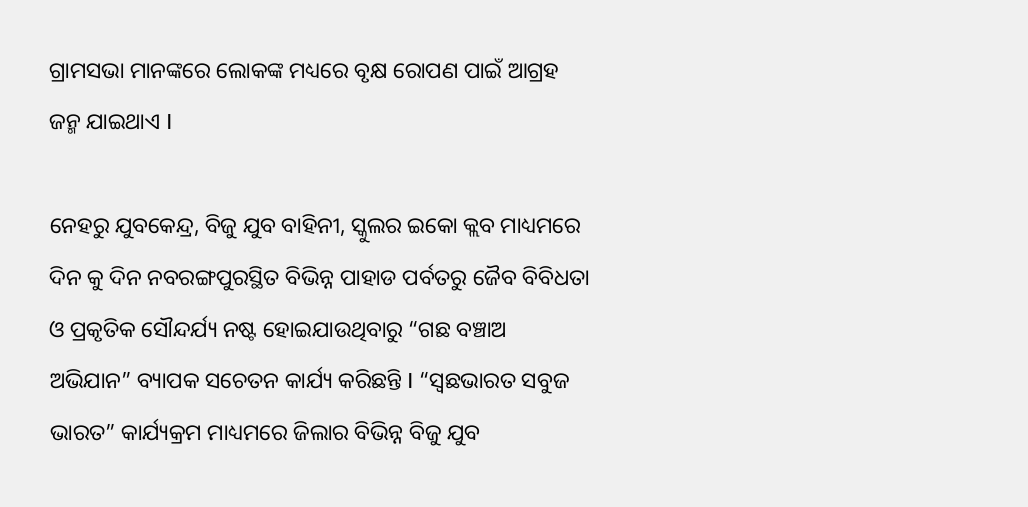ଗ୍ରାମସଭା ମାନଙ୍କରେ ଲୋକଙ୍କ ମଧ୍ୟରେ ବୃକ୍ଷ ରୋପଣ ପାଇଁ ଆଗ୍ରହ ଜନ୍ମ ଯାଇଥାଏ I

ନେହରୁ ଯୁବକେନ୍ଦ୍ର, ବିଜୁ ଯୁବ ବାହିନୀ, ସ୍କୁଲର ଇକୋ କ୍ଲବ ମାଧ୍ୟମରେ ଦିନ କୁ ଦିନ ନବରଙ୍ଗପୁରସ୍ଥିତ ବିଭିନ୍ନ ପାହାଡ ପର୍ବତରୁ ଜୈବ ବିବିଧତା ଓ ପ୍ରକୃତିକ ସୌନ୍ଦର୍ଯ୍ୟ ନଷ୍ଟ ହୋଇଯାଉଥିବାରୁ “ଗଛ ବଞ୍ଚାଅ ଅଭିଯାନ” ବ୍ୟାପକ ସଚେତନ କାର୍ଯ୍ୟ କରିଛନ୍ତି I “ସ୍ୱଛଭାରତ ସବୁଜ ଭାରତ” କାର୍ଯ୍ୟକ୍ରମ ମାଧ୍ୟମରେ ଜିଲାର ବିଭିନ୍ନ ବିଜୁ ଯୁବ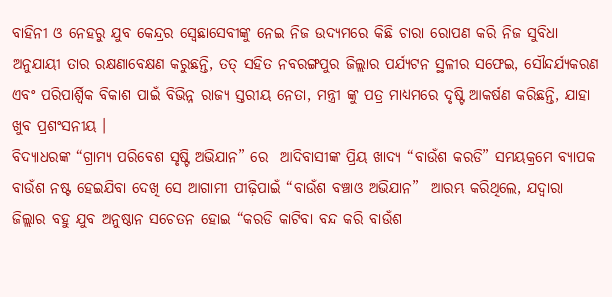ବାହିନୀ ଓ ନେହରୁ ଯୁବ କେନ୍ଦ୍ରର ସ୍ବେଛାସେବୀଙ୍କୁ ନେଇ ନିଜ ଉଦ୍ୟମରେ କିଛି ଚାରା ରୋପଣ କରି ନିଜ ସୁବିଧା ଅନୁଯାୟୀ ତାର ରକ୍ଷଣାବେକ୍ଷଣ କରୁଛନ୍ତି, ତତ୍ ସହିତ ନବରଙ୍ଗପୁର ଜିଲ୍ଲାର ପର୍ଯ୍ୟଟନ ସ୍ଥଳୀର ସଫେଇ, ସୌନ୍ଦର୍ଯ୍ୟକରଣ ଏବଂ ପରିପାର୍ଶ୍ଵିକ ବିକାଶ ପାଇଁ ବିଭିନ୍ନ ରାଜ୍ୟ ସ୍ତରୀୟ ନେତା, ମନ୍ତ୍ରୀ ଙ୍କୁ ପତ୍ର ମାଧ୍ୟମରେ ଦୃଷ୍ଟି ଆକର୍ଷଣ କରିଛନ୍ତି, ଯାହା ଖୁବ ପ୍ରଶଂସନୀୟ ।
ବିଦ୍ୟାଧରଙ୍କ “ଗ୍ରାମ୍ୟ ପରିବେଶ ସୃଷ୍ଟି ଅଭିଯାନ” ରେ  ଆଦିବାସୀଙ୍କ ପ୍ରିୟ ଖାଦ୍ୟ “ବାଉଁଶ କରଡି” ସମୟକ୍ରମେ ବ୍ୟାପକ ବାଉଁଶ ନଷ୍ଟ ହେଇଯିବା ଦେଖି ସେ ଆଗାମୀ ପୀଢ଼ିପାଇଁ “ବାଉଁଶ ବଞ୍ଚାଓ ଅଭିଯାନ”  ଆରମ୍ଭ କରିଥିଲେ, ଯଦ୍ୱାରା ଜିଲ୍ଲାର ବହୁ ଯୁବ ଅନୁଷ୍ଠାନ ସଚେତନ ହୋଇ “କରଡି କାଟିବା ବନ୍ଦ କରି ବାଉଁଶ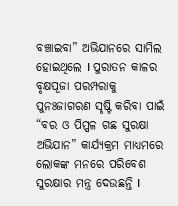ବଞ୍ଚାଇବା” ଅଭିଯାନରେ ସାମିଲ ହୋଇଥିଲେ I ପୁରାତନ କାଳର ବୃକ୍ଷପୂଜା ପରମ୍ପରାକୁ ପୁନଃଜାଗରଣ ସୃଷ୍ଟି କରିବା ପାଇଁ  “ବର ଓ ପିପ୍ପଳ ଗଛ ସୁରକ୍ଷା ଅଭିଯାନ” କାର୍ଯ୍ୟକ୍ରମ ମାଧ୍ୟମରେ ଲୋକଙ୍କ ମନରେ ପରିବେଶ ସୁରକ୍ଷାର ମନ୍ତ୍ର ଦେଉଛନ୍ତି I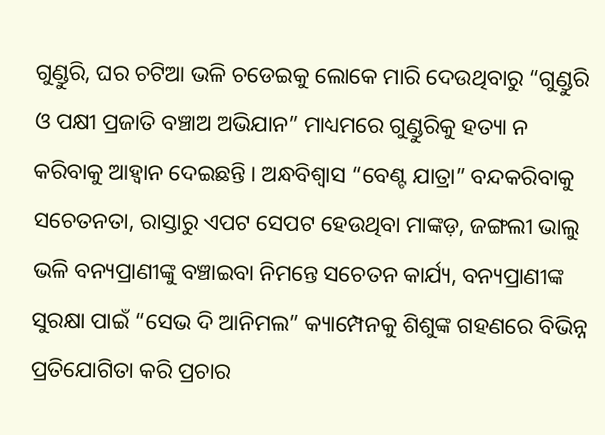ଗୁଣ୍ଡୁରି, ଘର ଚଟିଆ ଭଳି ଚଡେଇକୁ ଲୋକେ ମାରି ଦେଉଥିବାରୁ “ଗୁଣ୍ଡୁରି ଓ ପକ୍ଷୀ ପ୍ରଜାତି ବଞ୍ଚାଅ ଅଭିଯାନ” ମାଧ୍ୟମରେ ଗୁଣ୍ଡୁରିକୁ ହତ୍ୟା ନ କରିବାକୁ ଆହ୍ଵାନ ଦେଇଛନ୍ତି । ଅନ୍ଧବିଶ୍ୱାସ “ବେଣ୍ଟ ଯାତ୍ରା” ବନ୍ଦକରିବାକୁ ସଚେତନତା, ରାସ୍ତାରୁ ଏପଟ ସେପଟ ହେଉଥିବା ମାଙ୍କଡ଼, ଜଙ୍ଗଲୀ ଭାଲୁ ଭଳି ବନ୍ୟପ୍ରାଣୀଙ୍କୁ ବଞ୍ଚାଇବା ନିମନ୍ତେ ସଚେତନ କାର୍ଯ୍ୟ, ବନ୍ୟପ୍ରାଣୀଙ୍କ ସୁରକ୍ଷା ପାଇଁ “ସେଭ ଦି ଆନିମଲ” କ୍ୟାମ୍ପେନକୁ ଶିଶୁଙ୍କ ଗହଣରେ ବିଭିନ୍ନ ପ୍ରତିଯୋଗିତା କରି ପ୍ରଚାର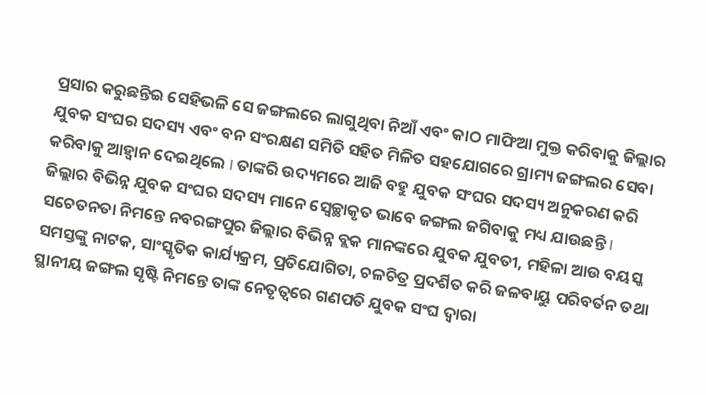ପ୍ରସାର କରୁଛନ୍ତିଇ ସେହିଭଳି ସେ ଜଙ୍ଗଲରେ ଲାଗୁଥିବା ନିଆଁ ଏବଂ କାଠ ମାଫିଆ ମୁକ୍ତ କରିବାକୁ ଜିଲ୍ଲାର ଯୁବକ ସଂଘର ସଦସ୍ୟ ଏବଂ ବନ ସଂରକ୍ଷଣ ସମିତି ସହିତ ମିଳିତ ସହଯୋଗରେ ଗ୍ରାମ୍ୟ ଜଙ୍ଗଲର ସେବା କରିବାକୁ ଆହ୍ୱାନ ଦେଇଥିଲେ I ତାଙ୍କରି ଉଦ୍ୟମରେ ଆଜି ବହୁ ଯୁବକ ସଂଘର ସଦସ୍ୟ ଅନୁକରଣ କରି ଜିଲ୍ଲାର ବିଭିନ୍ନ ଯୁବକ ସଂଘର ସଦସ୍ୟ ମାନେ ସ୍ୱେଚ୍ଛାକୃତ ଭାବେ ଜଙ୍ଗଲ ଜଗିବାକୁ ମଧ୍ୟ ଯାଉଛନ୍ତି I
ସଚେତନତା ନିମନ୍ତେ ନବରଙ୍ଗପୁର ଜିଲ୍ଲାର ବିଭିନ୍ନ ବ୍ଲକ ମାନଙ୍କରେ ଯୁବକ ଯୁବତୀ, ମହିଳା ଆଉ ବୟସ୍କ ସମସ୍ତଙ୍କୁ ନାଟକ, ସାଂସ୍କୃତିକ କାର୍ଯ୍ୟକ୍ରମ, ପ୍ରତିଯୋଗିତା, ଚଳଚିତ୍ର ପ୍ରଦର୍ଶିତ କରି ଜଳବାୟୁ ପରିବର୍ତନ ତଥା ସ୍ଥାନୀୟ ଜଙ୍ଗଲ ସୃଷ୍ଟି ନିମନ୍ତେ ତାଙ୍କ ନେତୃତ୍ୱରେ ଗଣପତି ଯୁବକ ସଂଘ ଦ୍ୱାରା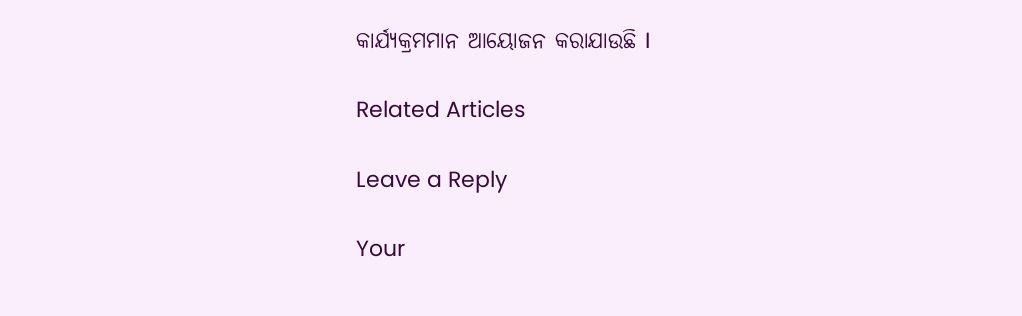କାର୍ଯ୍ୟକ୍ରମମାନ ଆୟୋଜନ କରାଯାଉଛି I

Related Articles

Leave a Reply

Your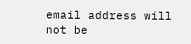email address will not be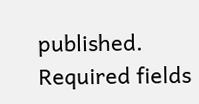published. Required fields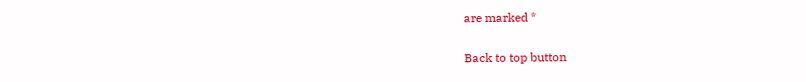are marked *

Back to top button